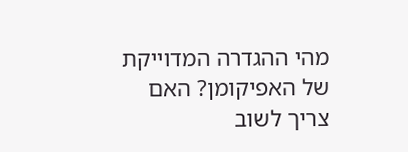מהי ההגדרה המדוייקת של האפיקומן? האם צריך לשוב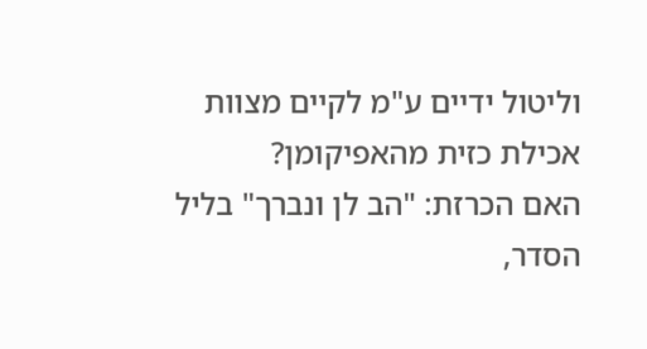וליטול ידיים ע"מ לקיים מצוות אכילת כזית מהאפיקומן?
האם הכרזת: "הב לן ונברך" בליל הסדר,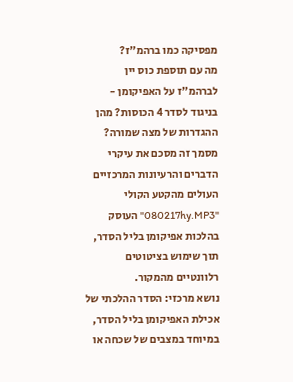מפסיקה כמו ברהמ"ז?
מה עם תוספת כוס יין לברהמ"ז על האפיקומן - בניגוד לסדר 4 הכוסות? מהן ההגדרות של מצה שמורה?
מסמך זה מסכם את עיקרי הדברים והרעיונות המרכזיים העולים מהקטע הקולי "080217hy.MP3" העוסק בהלכות אפיקומן בליל הסדר, תוך שימוש בציטוטים רלוונטיים מהמקור.
נושא מרכזי: הסדר ההלכתי של אכילת האפיקומן בליל הסדר, במיוחד במצבים של שכחה או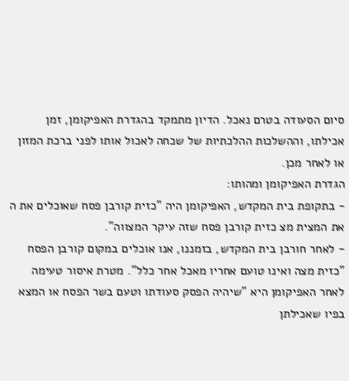סיום הסעודה בטרם נאכל. הדיון מתמקד בהגדרת האפיקומן, זמן אכילתו, וההשלכות ההלכתיות של שכחה לאכול אותו לפני ברכת המזון או לאחר מכן.
הגדרת האפיקומן ומהותו:
- בתקופת בית המקדש, האפיקומן היה "כזית קורבן פסח שאוכלים את ה את המצית מצ כזית קורבן פסח שזה עיקר המצווה".
- לאחר חורבן בית המקדש, בזמננו, אנו אוכלים במקום קורבן הפסח "כזית מצה ואינו טועם אחריו מאכל אחר כלל". מטרת איסור טעימה לאחר האפיקומן היא "שיהיה הפסק סעודתו וטעם בשר הפסח או המצא בפיו שאכילתן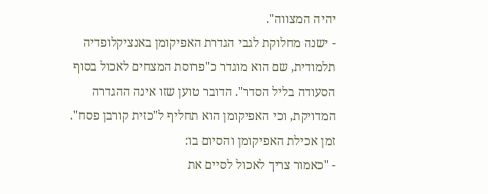יהיה המצווה".
- ישנה מחלוקת לגבי הגדרת האפיקומן באנציקלופדיה תלמודית, שם הוא מוגדר כ"פרוסת המצחים לאכול בסוף הסעודה בליל הסדר". הדובר טוען שזו אינה ההגדרה המדויקת, וכי האפיקומן הוא תחליף ל"כזית קורבן פסח".
זמן אכילת האפיקומן והסיום בו:
- "כאמור צריך לאכול לסיים את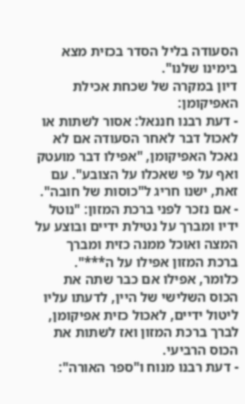הסעודה בליל הסדר בכזית מצא בימינו שלנו".
דיון במקרה של שכחת אכילת האפיקומן:
- דעת רבנו חננאל: אסור לשתות או לאכול דבר לאחר הסעודה אם לא נאכל האפיקומן, "אפילו דבר מועטק ואף על פי שאכלו על הצובע". עם זאת, ישנו חריג ל"כוסות של חובה".
- אם נזכר לפני ברכת המזון: "נוטל ידיו ומברך על נטילת ידיים ובוצע על המצה ואוכל ממנה כזית ומברך ברכת המזון אפילו על ה***". כלומר, אפילו אם כבר שתה את הכוס השלישי של היין, לדעתו עליו ליטול ידיים, לאכול כזית אפיקומן, לברך ברכת המזון ואז לשתות את הכוס הרביעי.
- דעת רבנו מנוח ו"ספר האורה":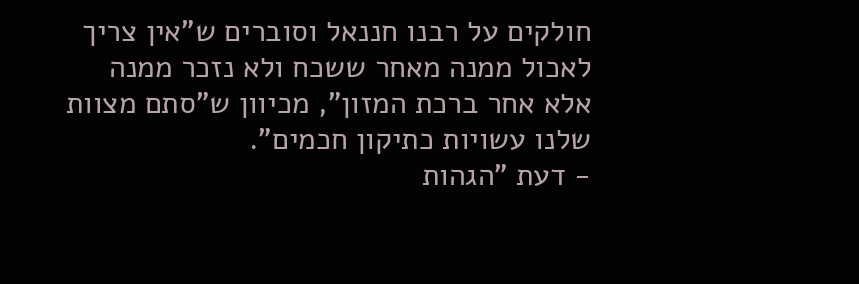חולקים על רבנו חננאל וסוברים ש"אין צריך לאכול ממנה מאחר ששכח ולא נזכר ממנה אלא אחר ברכת המזון", מכיוון ש"סתם מצוות שלנו עשויות כתיקון חכמים".
- דעת "הגהות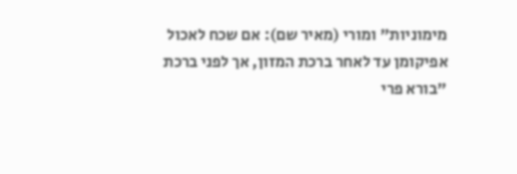מימוניות" ומורי (מאיר שם): אם שכח לאכול אפיקומן עד לאחר ברכת המזון, אך לפני ברכת "בורא פרי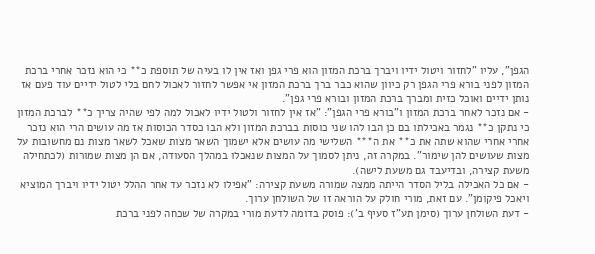הגפן", עליו "לחזור ויטול ידיו ויברך ברכת המזון הוא פרי גפן ואז אין לו בעיה של תוספת כ** כי הוא נזכר אחרי ברכת המזון לפני בורא פרי הגפן רק כיוון שהוא כבר ברך ברכת המזון אי אפשר לחזור לאכול לחם בלי לטול ידיים עוד פעם אז נותן ידיים ואוכל כזית ומברך ברכת המזון ובורא פרי גפן".
- אם נזכר לאחר ברכת המזון ו"בורא פרי הגפן": "אז אין לחזור ולטול ידיו לאכול למה לפי שהיה צריך כ** לברכת המזון כי נתקן כ** נגמר באכילתו בם כן הבו להו שני כוסות בברכת המזון ולא הבו כסדר הכוסות אז מה עושים הרי הוא נזכר אחרי אחרי שהוא שתה את כ** את ה*** השלישי מה עושים אלא ישמוך השאר מצות שאכל לשאר מצות נם מחשובות על מצות שעושים להן שימור". במקרה זה, ניתן לסמוך על המצות שנאכלו במהלך הסעודה, אם הן מצות שמורות (לכתחילה משעת קצירה, ובדיעבד גם משעת לישה).
- אם כל האכילה בליל הסדר הייתה ממצה שמורה משעת קצירה: "אפילו לא נזכר עד אחר ההלל יטול ידיו ויברך המוציא ויאכל פיקומן". עם זאת, מורי חולק על הוראה זו של השולחן ערוך.
- דעת השולחן ערוך (סימן תע"ז סעיף ב'): פוסק בדומה לדעת מורי במקרה של שכחה לפני ברכת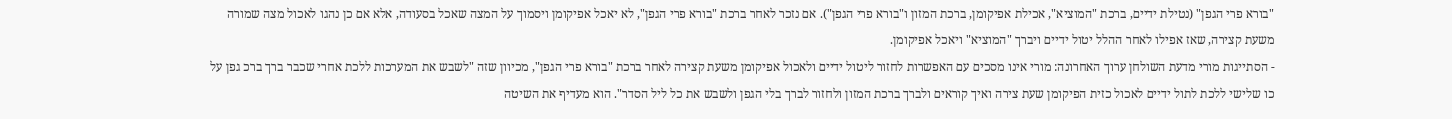"בורא פרי הגפן" (נטילת ידיים, ברכת "המוציא", אכילת אפיקומן, ברכת המזון ו"בורא פרי הגפן"). אם נזכר לאחר ברכת "בורא פרי הגפן", לא יאכל אפיקומן ויסמוך על המצה שאכל בסעודה, אלא אם כן נהגו לאכול מצה שמורה משעת קצירה, שאז אפילו לאחר ההלל יטול ידיים ויברך "המוציא" ויאכל אפיקומן.
- הסתייגות מורי מדעת השולחן ערוך האחרונה: מורי אינו מסכים עם האפשרות לחזור ליטול ידיים ולאכול אפיקומן משעת קצירה לאחר ברכת "בורא פרי הגפן", מכיוון שזה "לשבש את המערכות ללכת אחרי שכבר ברך ברכ גפן על כו שלישי ללכת לתול ידיים לאכול כזית הפיקומן שעת צירה ואיך קוראים ולברך ברכת המזון ולחזור לברך בלי הגפן ולשבש את כל ליל הסדר". הוא מעדיף את השיטה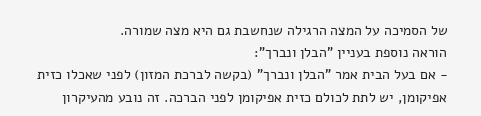של הסמיכה על המצה הרגילה שנחשבת גם היא מצה שמורה.
הוראה נוספת בעניין "הבלן ונברך":
- אם בעל הבית אמר "הבלן ונברך" (בקשה לברכת המזון) לפני שאכלו כזית אפיקומן, יש לתת לכולם כזית אפיקומן לפני הברכה. זה נובע מהעיקרון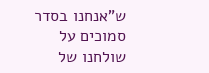ש"אנחנו בסדר סמוכים על שולחנו של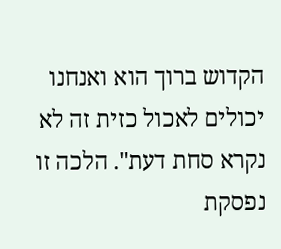הקדוש ברוך הוא ואנחנו יכולים לאכול כזית זה לא נקרא סחת דעת". הלכה זו נפסקת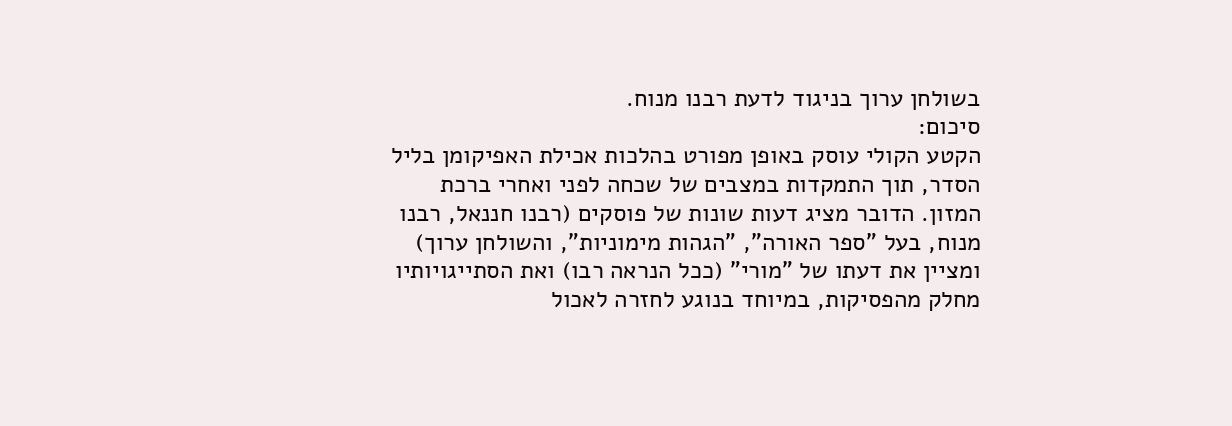בשולחן ערוך בניגוד לדעת רבנו מנוח.
סיכום:
הקטע הקולי עוסק באופן מפורט בהלכות אכילת האפיקומן בליל הסדר, תוך התמקדות במצבים של שכחה לפני ואחרי ברכת המזון. הדובר מציג דעות שונות של פוסקים (רבנו חננאל, רבנו מנוח, בעל "ספר האורה", "הגהות מימוניות", והשולחן ערוך) ומציין את דעתו של "מורי" (ככל הנראה רבו) ואת הסתייגויותיו מחלק מהפסיקות, במיוחד בנוגע לחזרה לאכול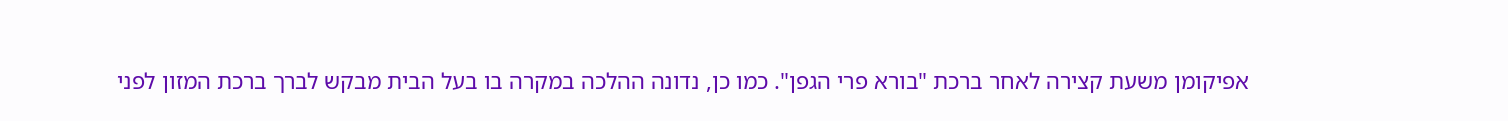אפיקומן משעת קצירה לאחר ברכת "בורא פרי הגפן". כמו כן, נדונה ההלכה במקרה בו בעל הבית מבקש לברך ברכת המזון לפני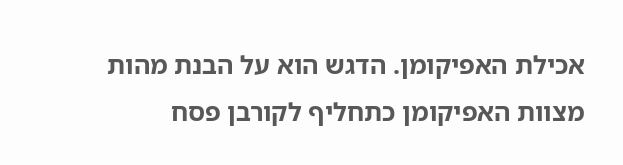אכילת האפיקומן. הדגש הוא על הבנת מהות מצוות האפיקומן כתחליף לקורבן פסח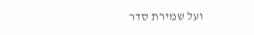ועל שמירת סדר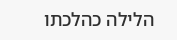הלילה כהלכתו